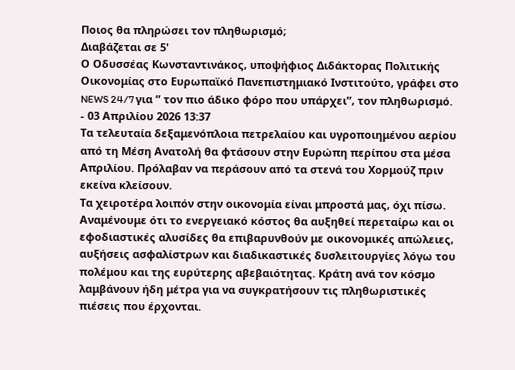Ποιος θα πληρώσει τον πληθωρισμό;
Διαβάζεται σε 5'
Ο Οδυσσέας Κωνσταντινάκος, υποψήφιος Διδάκτορας Πολιτικής Οικονομίας στο Ευρωπαϊκό Πανεπιστημιακό Ινστιτούτο, γράφει στο NEWS 24/7 για ” τον πιο άδικο φόρο που υπάρχει”, τον πληθωρισμό.
- 03 Απριλίου 2026 13:37
Τα τελευταία δεξαμενόπλοια πετρελαίου και υγροποιημένου αερίου από τη Μέση Ανατολή θα φτάσουν στην Ευρώπη περίπου στα μέσα Απριλίου. Πρόλαβαν να περάσουν από τα στενά του Χορμούζ πριν εκείνα κλείσουν.
Τα χειροτέρα λοιπόν στην οικονομία είναι μπροστά μας, όχι πίσω. Αναμένουμε ότι το ενεργειακό κόστος θα αυξηθεί περεταίρω και οι εφοδιαστικές αλυσίδες θα επιβαρυνθούν με οικονομικές απώλειες, αυξήσεις ασφαλίστρων και διαδικαστικές δυσλειτουργίες λόγω του πολέμου και της ευρύτερης αβεβαιότητας. Κράτη ανά τον κόσμο λαμβάνουν ήδη μέτρα για να συγκρατήσουν τις πληθωριστικές πιέσεις που έρχονται.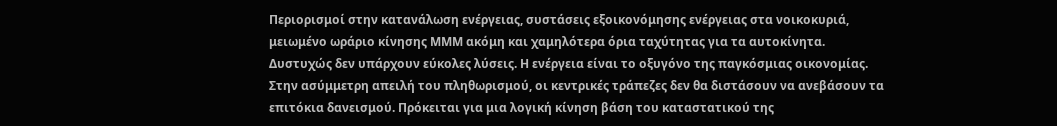Περιορισμοί στην κατανάλωση ενέργειας, συστάσεις εξοικονόμησης ενέργειας στα νοικοκυριά, μειωμένο ωράριο κίνησης ΜΜΜ ακόμη και χαμηλότερα όρια ταχύτητας για τα αυτοκίνητα.
Δυστυχώς δεν υπάρχουν εύκολες λύσεις. Η ενέργεια είναι το οξυγόνο της παγκόσμιας οικονομίας.
Στην ασύμμετρη απειλή του πληθωρισμού, οι κεντρικές τράπεζες δεν θα διστάσουν να ανεβάσουν τα επιτόκια δανεισμού. Πρόκειται για μια λογική κίνηση βάση του καταστατικού της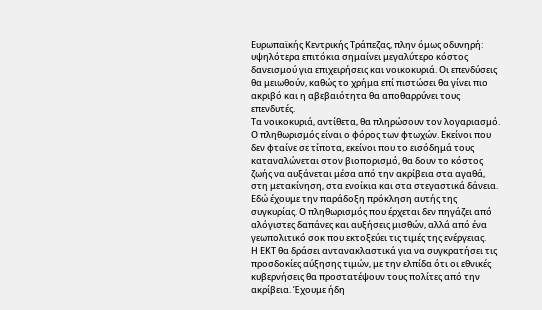Ευρωπαϊκής Κεντρικής Τράπεζας, πλην όμως οδυνηρή: υψηλότερα επιτόκια σημαίνει μεγαλύτερο κόστος δανεισμού για επιχειρήσεις και νοικοκυριά. Οι επενδύσεις θα μειωθούν, καθώς το χρήμα επί πιστώσει θα γίνει πιο ακριβό και η αβεβαιότητα θα αποθαρρύνει τους επενδυτές.
Τα νοικοκυριά, αντίθετα, θα πληρώσουν τον λογαριασμό. Ο πληθωρισμός είναι ο φόρος των φτωχών. Εκείνοι που δεν φταίνε σε τίποτα, εκείνοι που το εισόδημά τους καταναλώνεται στον βιοπορισμό, θα δουν το κόστος ζωής να αυξάνεται μέσα από την ακρίβεια στα αγαθά, στη μετακίνηση, στα ενοίκια και στα στεγαστικά δάνεια.
Εδώ έχουμε την παράδοξη πρόκληση αυτής της συγκυρίας. Ο πληθωρισμός που έρχεται δεν πηγάζει από αλόγιστες δαπάνες και αυξήσεις μισθών, αλλά από ένα γεωπολιτικό σοκ που εκτοξεύει τις τιμές της ενέργειας.
Η ΕΚΤ θα δράσει αντανακλαστικά για να συγκρατήσει τις προσδοκίες αύξησης τιμών, με την ελπίδα ότι οι εθνικές κυβερνήσεις θα προστατέψουν τους πολίτες από την ακρίβεια. Έχουμε ήδη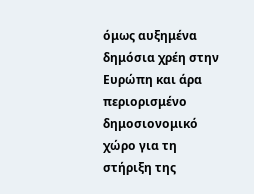όμως αυξημένα δημόσια χρέη στην Ευρώπη και άρα περιορισμένο δημοσιονομικό χώρο για τη στήριξη της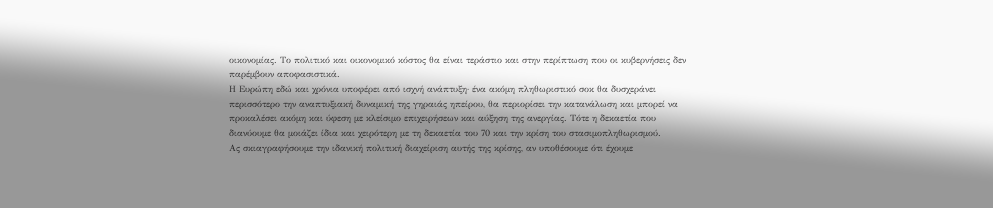οικονομίας. Το πολιτικό και οικονομικό κόστος θα είναι τεράστιο και στην περίπτωση που οι κυβερνήσεις δεν παρέμβουν αποφασιστικά.
Η Ευρώπη εδώ και χρόνια υποφέρει από ισχνή ανάπτυξη· ένα ακόμη πληθωριστικό σοκ θα δυσχεράνει περισσότερο την αναπτυξιακή δυναμική της γηραιάς ηπείρου, θα περιορίσει την κατανάλωση και μπορεί να προκαλέσει ακόμη και ύφεση με κλείσιμο επιχειρήσεων και αύξηση της ανεργίας. Τότε η δεκαετία που διανύουμε θα μοιάζει ίδια και χειρότερη με τη δεκαετία του 70 και την κρίση του στασιμοπληθωρισμού.
Ας σκιαγραφήσουμε την ιδανική πολιτική διαχείριση αυτής της κρίσης, αν υποθέσουμε ότι έχουμε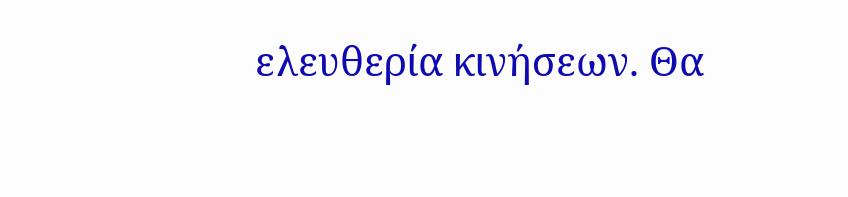ελευθερία κινήσεων. Θα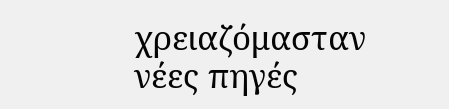χρειαζόμασταν νέες πηγές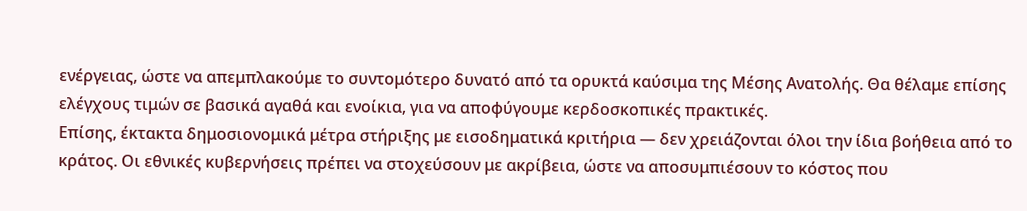ενέργειας, ώστε να απεμπλακούμε το συντομότερο δυνατό από τα ορυκτά καύσιμα της Μέσης Ανατολής. Θα θέλαμε επίσης ελέγχους τιμών σε βασικά αγαθά και ενοίκια, για να αποφύγουμε κερδοσκοπικές πρακτικές.
Επίσης, έκτακτα δημοσιονομικά μέτρα στήριξης με εισοδηματικά κριτήρια — δεν χρειάζονται όλοι την ίδια βοήθεια από το κράτος. Οι εθνικές κυβερνήσεις πρέπει να στοχεύσουν με ακρίβεια, ώστε να αποσυμπιέσουν το κόστος που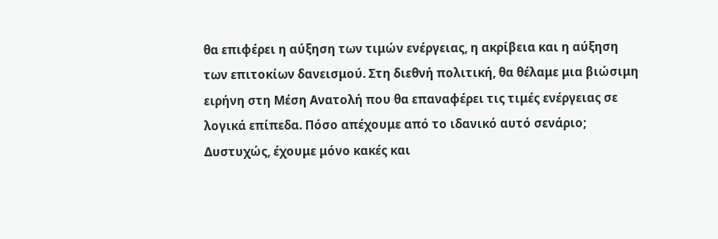θα επιφέρει η αύξηση των τιμών ενέργειας, η ακρίβεια και η αύξηση των επιτοκίων δανεισμού. Στη διεθνή πολιτική, θα θέλαμε μια βιώσιμη ειρήνη στη Μέση Ανατολή που θα επαναφέρει τις τιμές ενέργειας σε λογικά επίπεδα. Πόσο απέχουμε από το ιδανικό αυτό σενάριο;
Δυστυχώς, έχουμε μόνο κακές και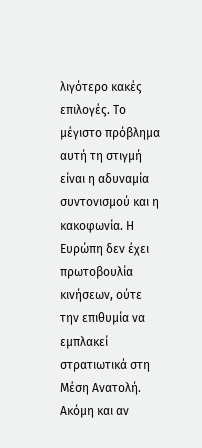λιγότερο κακές επιλογές. Το μέγιστο πρόβλημα αυτή τη στιγμή είναι η αδυναμία συντονισμού και η κακοφωνία. Η Ευρώπη δεν έχει πρωτοβουλία κινήσεων, ούτε την επιθυμία να εμπλακεί στρατιωτικά στη Μέση Ανατολή. Ακόμη και αν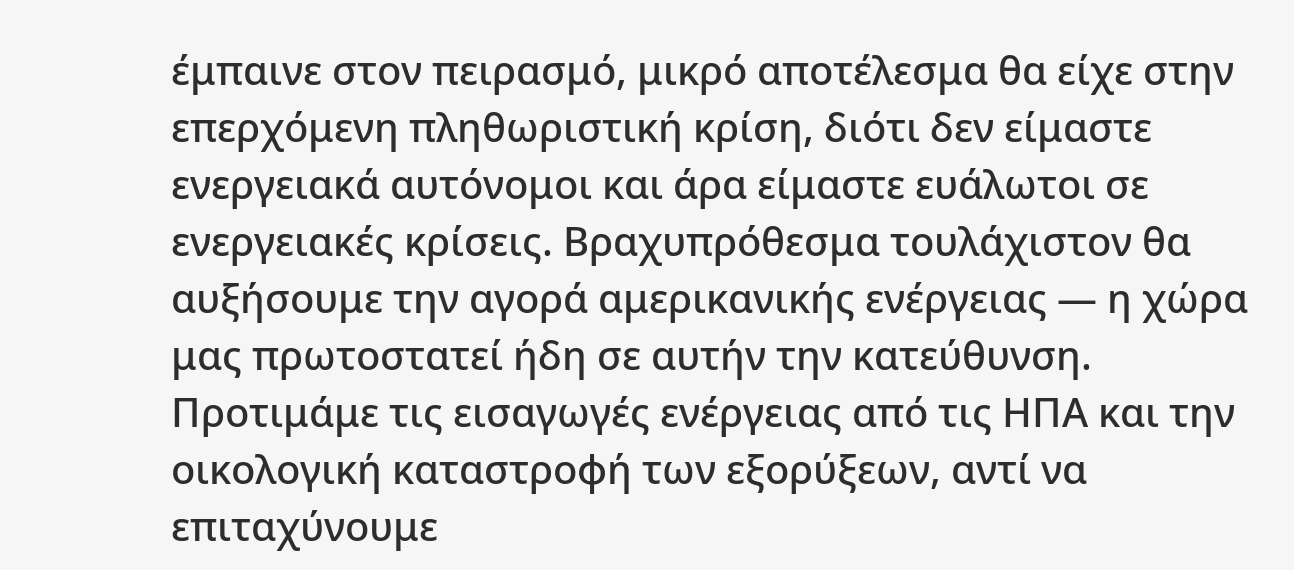έμπαινε στον πειρασμό, μικρό αποτέλεσμα θα είχε στην επερχόμενη πληθωριστική κρίση, διότι δεν είμαστε ενεργειακά αυτόνομοι και άρα είμαστε ευάλωτοι σε ενεργειακές κρίσεις. Βραχυπρόθεσμα τουλάχιστον θα αυξήσουμε την αγορά αμερικανικής ενέργειας — η χώρα μας πρωτοστατεί ήδη σε αυτήν την κατεύθυνση. Προτιμάμε τις εισαγωγές ενέργειας από τις ΗΠΑ και την οικολογική καταστροφή των εξορύξεων, αντί να επιταχύνουμε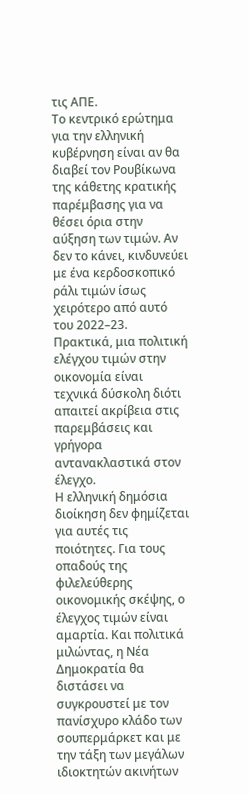τις ΑΠΕ.
Το κεντρικό ερώτημα για την ελληνική κυβέρνηση είναι αν θα διαβεί τον Ρουβίκωνα της κάθετης κρατικής παρέμβασης για να θέσει όρια στην αύξηση των τιμών. Αν δεν το κάνει, κινδυνεύει με ένα κερδοσκοπικό ράλι τιμών ίσως χειρότερο από αυτό του 2022–23. Πρακτικά, μια πολιτική ελέγχου τιμών στην οικονομία είναι τεχνικά δύσκολη διότι απαιτεί ακρίβεια στις παρεμβάσεις και γρήγορα αντανακλαστικά στον έλεγχο.
Η ελληνική δημόσια διοίκηση δεν φημίζεται για αυτές τις ποιότητες. Για τους οπαδούς της φιλελεύθερης οικονομικής σκέψης, ο έλεγχος τιμών είναι αμαρτία. Και πολιτικά μιλώντας, η Νέα Δημοκρατία θα διστάσει να συγκρουστεί με τον πανίσχυρο κλάδο των σουπερμάρκετ και με την τάξη των μεγάλων ιδιοκτητών ακινήτων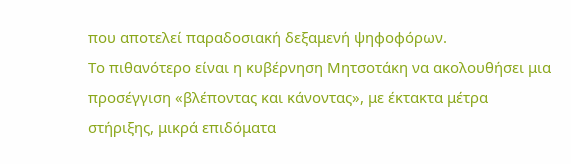που αποτελεί παραδοσιακή δεξαμενή ψηφοφόρων.
Το πιθανότερο είναι η κυβέρνηση Μητσοτάκη να ακολουθήσει μια προσέγγιση «βλέποντας και κάνοντας», με έκτακτα μέτρα στήριξης, μικρά επιδόματα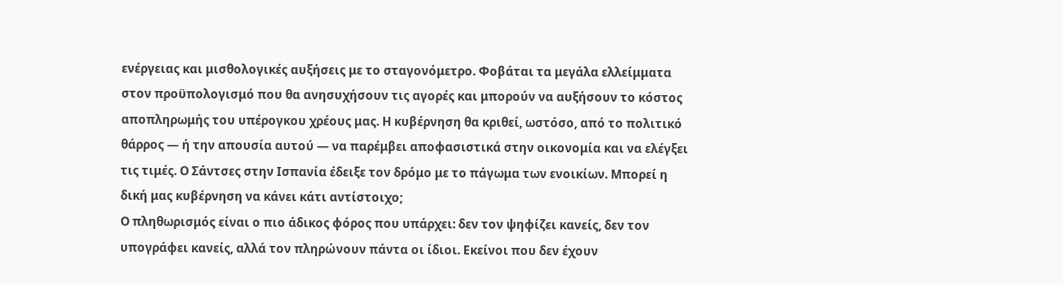ενέργειας και μισθολογικές αυξήσεις με το σταγονόμετρο. Φοβάται τα μεγάλα ελλείμματα στον προϋπολογισμό που θα ανησυχήσουν τις αγορές και μπορούν να αυξήσουν το κόστος αποπληρωμής του υπέρογκου χρέους μας. Η κυβέρνηση θα κριθεί, ωστόσο, από το πολιτικό θάρρος — ή την απουσία αυτού — να παρέμβει αποφασιστικά στην οικονομία και να ελέγξει τις τιμές. Ο Σάντσες στην Ισπανία έδειξε τον δρόμο με το πάγωμα των ενοικίων. Μπορεί η δική μας κυβέρνηση να κάνει κάτι αντίστοιχο;
Ο πληθωρισμός είναι ο πιο άδικος φόρος που υπάρχει: δεν τον ψηφίζει κανείς, δεν τον υπογράφει κανείς, αλλά τον πληρώνουν πάντα οι ίδιοι. Εκείνοι που δεν έχουν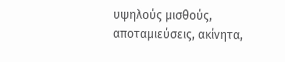υψηλούς μισθούς, αποταμιεύσεις, ακίνητα,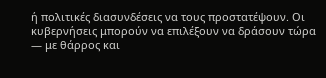ή πολιτικές διασυνδέσεις να τους προστατέψουν. Οι κυβερνήσεις μπορούν να επιλέξουν να δράσουν τώρα — με θάρρος και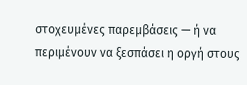στοχευμένες παρεμβάσεις — ή να περιμένουν να ξεσπάσει η οργή στους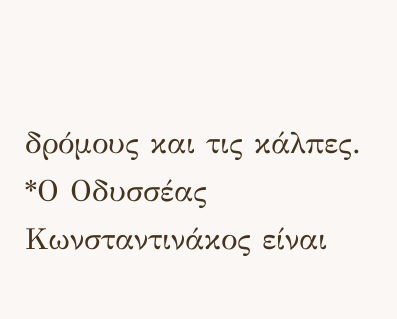δρόμους και τις κάλπες.
*Ο Οδυσσέας Κωνσταντινάκος είναι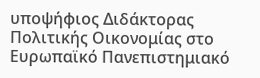υποψήφιος Διδάκτορας Πολιτικής Οικονομίας στο Ευρωπαϊκό Πανεπιστημιακό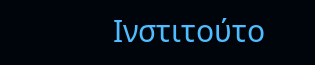Ινστιτούτο